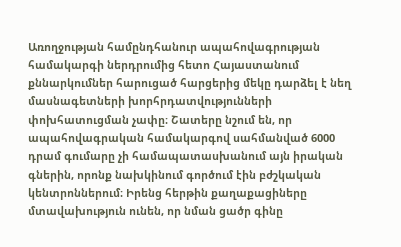Առողջության համընդհանուր ապահովագրության համակարգի ներդրումից հետո Հայաստանում քննարկումներ հարուցած հարցերից մեկը դարձել է նեղ մասնագետների խորհրդատվությունների փոխհատուցման չափը։ Շատերը նշում են, որ ապահովագրական համակարգով սահմանված 6000 դրամ գումարը չի համապատասխանում այն իրական գներին, որոնք նախկինում գործում էին բժշկական կենտրոններում։ Իրենց հերթին քաղաքացիները մտավախություն ունեն, որ նման ցածր գինը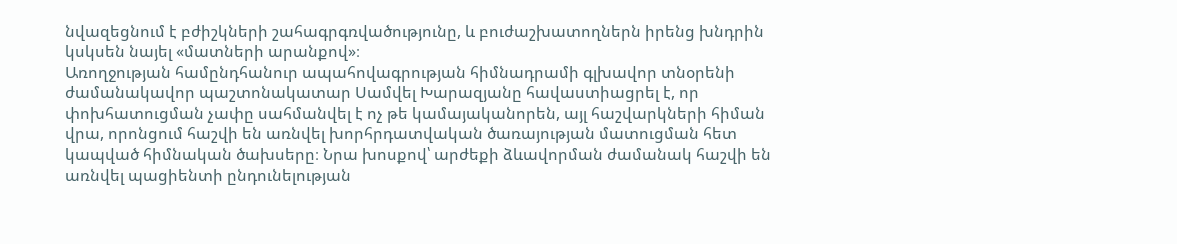նվազեցնում է բժիշկների շահագրգռվածությունը, և բուժաշխատողներն իրենց խնդրին կսկսեն նայել «մատների արանքով»։
Առողջության համընդհանուր ապահովագրության հիմնադրամի գլխավոր տնօրենի ժամանակավոր պաշտոնակատար Սամվել Խարազյանը հավաստիացրել է, որ փոխհատուցման չափը սահմանվել է ոչ թե կամայականորեն, այլ հաշվարկների հիման վրա, որոնցում հաշվի են առնվել խորհրդատվական ծառայության մատուցման հետ կապված հիմնական ծախսերը։ Նրա խոսքով՝ արժեքի ձևավորման ժամանակ հաշվի են առնվել պացիենտի ընդունելության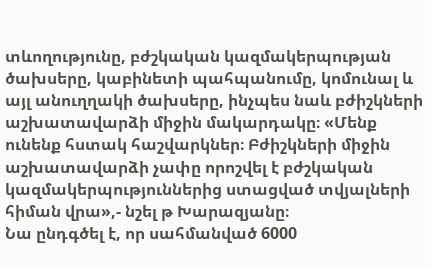տևողությունը, բժշկական կազմակերպության ծախսերը, կաբինետի պահպանումը, կոմունալ և այլ անուղղակի ծախսերը, ինչպես նաև բժիշկների աշխատավարձի միջին մակարդակը։ «Մենք ունենք հստակ հաշվարկներ։ Բժիշկների միջին աշխատավարձի չափը որոշվել է բժշկական կազմակերպություններից ստացված տվյալների հիման վրա»,- նշել թ Խարազյանը։
Նա ընդգծել է, որ սահմանված 6000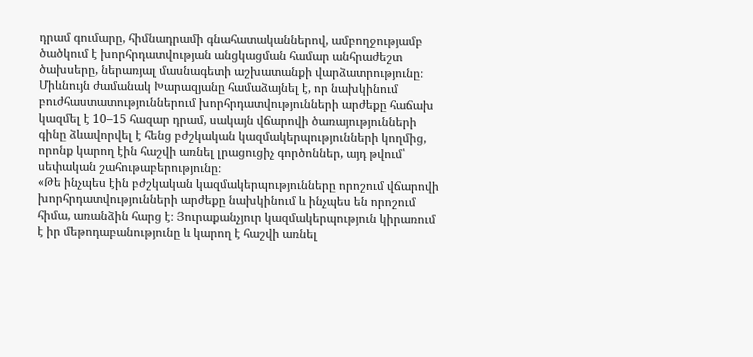դրամ գումարը, հիմնադրամի գնահատականներով, ամբողջությամբ ծածկում է խորհրդատվության անցկացման համար անհրաժեշտ ծախսերը, ներառյալ մասնագետի աշխատանքի վարձատրությունը։
Միևնույն ժամանակ Խարազյանը համաձայնել է, որ նախկինում բուժհաստատություններում խորհրդատվությունների արժեքը հաճախ կազմել է 10–15 հազար դրամ, սակայն վճարովի ծառայությունների գինը ձևավորվել է հենց բժշկական կազմակերպությունների կողմից, որոնք կարող էին հաշվի առնել լրացուցիչ գործոններ, այդ թվում՝ սեփական շահութաբերությունը։
«Թե ինչպես էին բժշկական կազմակերպությունները որոշում վճարովի խորհրդատվությունների արժեքը նախկինում և ինչպես են որոշում հիմա, առանձին հարց է։ Յուրաքանչյուր կազմակերպություն կիրառում է իր մեթոդաբանությունը և կարող է հաշվի առնել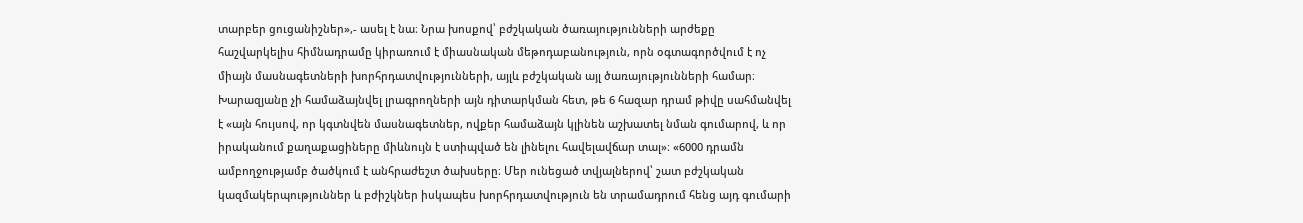տարբեր ցուցանիշներ»,- ասել է նա։ Նրա խոսքով՝ բժշկական ծառայությունների արժեքը հաշվարկելիս հիմնադրամը կիրառում է միասնական մեթոդաբանություն, որն օգտագործվում է ոչ միայն մասնագետների խորհրդատվությունների, այլև բժշկական այլ ծառայությունների համար։
Խարազյանը չի համաձայնվել լրագրողների այն դիտարկման հետ, թե 6 հազար դրամ թիվը սահմանվել է «այն հույսով, որ կգտնվեն մասնագետներ, ովքեր համաձայն կլինեն աշխատել նման գումարով, և որ իրականում քաղաքացիները միևնույն է ստիպված են լինելու հավելավճար տալ»։ «6000 դրամն ամբողջությամբ ծածկում է անհրաժեշտ ծախսերը։ Մեր ունեցած տվյալներով՝ շատ բժշկական կազմակերպություններ և բժիշկներ իսկապես խորհրդատվություն են տրամադրում հենց այդ գումարի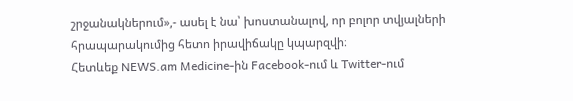շրջանակներում»,- ասել է նա՝ խոստանալով, որ բոլոր տվյալների հրապարակումից հետո իրավիճակը կպարզվի։
Հետևեք NEWS.am Medicine-ին Facebook-ում և Twitter-ում